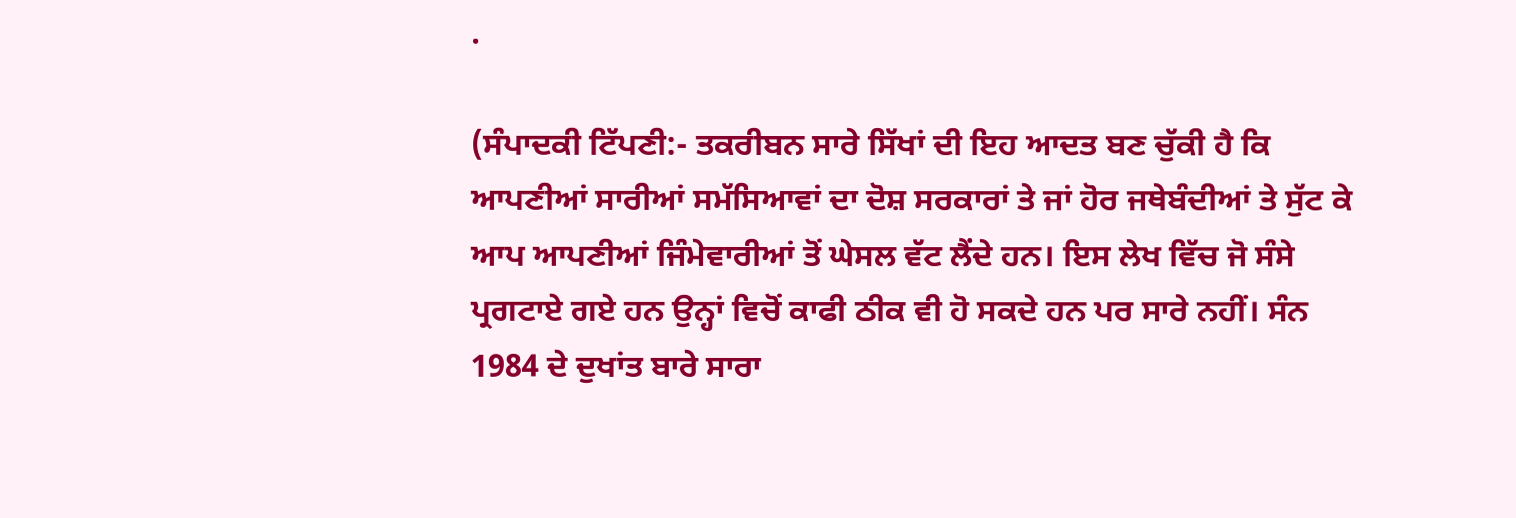.

(ਸੰਪਾਦਕੀ ਟਿੱਪਣੀ:- ਤਕਰੀਬਨ ਸਾਰੇ ਸਿੱਖਾਂ ਦੀ ਇਹ ਆਦਤ ਬਣ ਚੁੱਕੀ ਹੈ ਕਿ ਆਪਣੀਆਂ ਸਾਰੀਆਂ ਸਮੱਸਿਆਵਾਂ ਦਾ ਦੋਸ਼ ਸਰਕਾਰਾਂ ਤੇ ਜਾਂ ਹੋਰ ਜਥੇਬੰਦੀਆਂ ਤੇ ਸੁੱਟ ਕੇ ਆਪ ਆਪਣੀਆਂ ਜਿੰਮੇਵਾਰੀਆਂ ਤੋਂ ਘੇਸਲ ਵੱਟ ਲੈਂਦੇ ਹਨ। ਇਸ ਲੇਖ ਵਿੱਚ ਜੋ ਸੰਸੇ ਪ੍ਰਗਟਾਏ ਗਏ ਹਨ ਉਨ੍ਹਾਂ ਵਿਚੋਂ ਕਾਫੀ ਠੀਕ ਵੀ ਹੋ ਸਕਦੇ ਹਨ ਪਰ ਸਾਰੇ ਨਹੀਂ। ਸੰਨ 1984 ਦੇ ਦੁਖਾਂਤ ਬਾਰੇ ਸਾਰਾ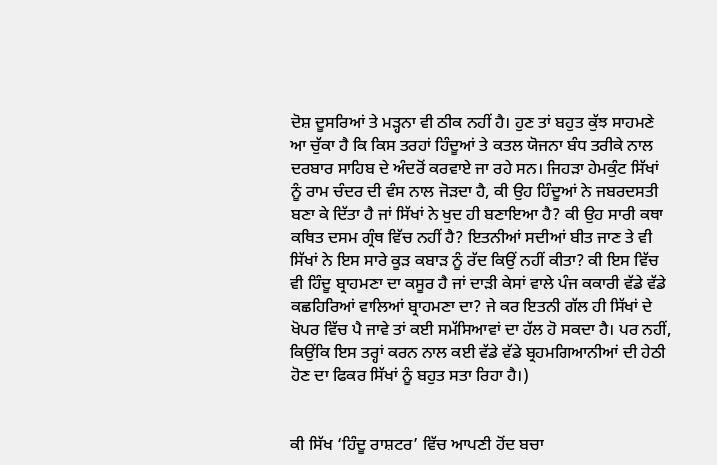ਦੋਸ਼ ਦੂਸਰਿਆਂ ਤੇ ਮੜ੍ਹਨਾ ਵੀ ਠੀਕ ਨਹੀਂ ਹੈ। ਹੁਣ ਤਾਂ ਬਹੁਤ ਕੁੱਝ ਸਾਹਮਣੇ ਆ ਚੁੱਕਾ ਹੈ ਕਿ ਕਿਸ ਤਰਹਾਂ ਹਿੰਦੂਆਂ ਤੇ ਕਤਲ ਯੋਜਨਾ ਬੰਧ ਤਰੀਕੇ ਨਾਲ ਦਰਬਾਰ ਸਾਹਿਬ ਦੇ ਅੰਦਰੋਂ ਕਰਵਾਏ ਜਾ ਰਹੇ ਸਨ। ਜਿਹੜਾ ਹੇਮਕੁੰਟ ਸਿੱਖਾਂ ਨੂੰ ਰਾਮ ਚੰਦਰ ਦੀ ਵੰਸ ਨਾਲ ਜੋੜਦਾ ਹੈ, ਕੀ ਉਹ ਹਿੰਦੂਆਂ ਨੇ ਜਬਰਦਸਤੀ ਬਣਾ ਕੇ ਦਿੱਤਾ ਹੈ ਜਾਂ ਸਿੱਖਾਂ ਨੇ ਖੁਦ ਹੀ ਬਣਾਇਆ ਹੈ? ਕੀ ਉਹ ਸਾਰੀ ਕਥਾ ਕਥਿਤ ਦਸਮ ਗ੍ਰੰਥ ਵਿੱਚ ਨਹੀਂ ਹੈ? ਇਤਨੀਆਂ ਸਦੀਆਂ ਬੀਤ ਜਾਣ ਤੇ ਵੀ ਸਿੱਖਾਂ ਨੇ ਇਸ ਸਾਰੇ ਕੂੜ ਕਬਾੜ ਨੂੰ ਰੱਦ ਕਿਉਂ ਨਹੀਂ ਕੀਤਾ? ਕੀ ਇਸ ਵਿੱਚ ਵੀ ਹਿੰਦੂ ਬ੍ਰਾਹਮਣਾ ਦਾ ਕਸੂਰ ਹੈ ਜਾਂ ਦਾੜੀ ਕੇਸਾਂ ਵਾਲੇ ਪੰਜ ਕਕਾਰੀ ਵੱਡੇ ਵੱਡੇ ਕਛਹਿਰਿਆਂ ਵਾਲਿਆਂ ਬ੍ਰਾਹਮਣਾ ਦਾ? ਜੇ ਕਰ ਇਤਨੀ ਗੱਲ ਹੀ ਸਿੱਖਾਂ ਦੇ ਖੋਪਰ ਵਿੱਚ ਪੈ ਜਾਵੇ ਤਾਂ ਕਈ ਸਮੱਸਿਆਵਾਂ ਦਾ ਹੱਲ ਹੋ ਸਕਦਾ ਹੈ। ਪਰ ਨਹੀਂ, ਕਿਉਂਕਿ ਇਸ ਤਰ੍ਹਾਂ ਕਰਨ ਨਾਲ ਕਈ ਵੱਡੇ ਵੱਡੇ ਬ੍ਰਹਮਗਿਆਨੀਆਂ ਦੀ ਹੇਠੀ ਹੋਣ ਦਾ ਫਿਕਰ ਸਿੱਖਾਂ ਨੂੰ ਬਹੁਤ ਸਤਾ ਰਿਹਾ ਹੈ।)


ਕੀ ਸਿੱਖ ‘ਹਿੰਦੂ ਰਾਸ਼ਟਰ’ ਵਿੱਚ ਆਪਣੀ ਹੋਂਦ ਬਚਾ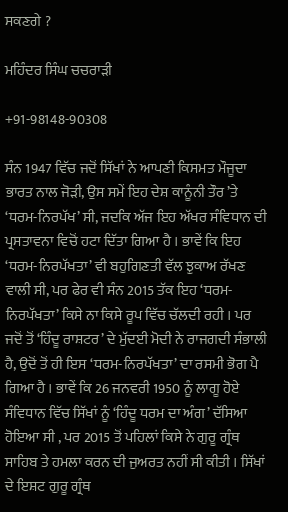ਸਕਣਗੇ ?

ਮਹਿੰਦਰ ਸਿੰਘ ਚਚਰਾੜੀ

+91-98148-90308

ਸੰਨ 1947 ਵਿੱਚ ਜਦੋਂ ਸਿੱਖਾਂ ਨੇ ਆਪਣੀ ਕਿਸਮਤ ਮੌਜੂਦਾ ਭਾਰਤ ਨਾਲ ਜੋੜੀ, ਉਸ ਸਮੇਂ ਇਹ ਦੇਸ਼ ਕਾਨੂੰਨੀ ਤੌਰ ’ਤੇ ‘ਧਰਮ-ਨਿਰਪੱਖ’ ਸੀ, ਜਦਕਿ ਅੱਜ ਇਹ ਅੱਖਰ ਸੰਵਿਧਾਨ ਦੀ ਪ੍ਰਸਤਾਵਨਾ ਵਿਚੋਂ ਹਟਾ ਦਿੱਤਾ ਗਿਆ ਹੈ । ਭਾਵੇਂ ਕਿ ਇਹ ‘ਧਰਮ-ਨਿਰਪੱਖਤਾ’ ਵੀ ਬਹੁਗਿਣਤੀ ਵੱਲ ਝੁਕਾਅ ਰੱਖਣ ਵਾਲੀ ਸੀ, ਪਰ ਫੇਰ ਵੀ ਸੰਨ 2015 ਤੱਕ ਇਹ ‘ਧਰਮ-ਨਿਰਪੱਖਤਾ’ ਕਿਸੇ ਨਾ ਕਿਸੇ ਰੂਪ ਵਿੱਚ ਚੱਲਦੀ ਰਹੀ । ਪਰ ਜਦੋਂ ਤੋਂ ‘ਹਿੰਦੂ ਰਾਸ਼ਟਰ’ ਦੇ ਮੁੱਦਈ ਮੋਦੀ ਨੇ ਰਾਜਗਦੀ ਸੰਭਾਲੀ ਹੈ, ਉਦੋਂ ਤੋਂ ਹੀ ਇਸ ‘ਧਰਮ-ਨਿਰਪੱਖਤਾ’ ਦਾ ਰਸਮੀ ਭੋਗ ਪੈ ਗਿਆ ਹੈ । ਭਾਵੇਂ ਕਿ 26 ਜਨਵਰੀ 1950 ਨੂੰ ਲਾਗੂ ਹੋਏ ਸੰਵਿਧਾਨ ਵਿੱਚ ਸਿੱਖਾਂ ਨੂੰ ‘ਹਿੰਦੂ ਧਰਮ ਦਾ ਅੰਗ’ ਦੱਸਿਆ ਹੋਇਆ ਸੀ , ਪਰ 2015 ਤੋਂ ਪਹਿਲਾਂ ਕਿਸੇ ਨੇ ਗੁਰੂ ਗ੍ਰੰਥ ਸਾਹਿਬ ਤੇ ਹਮਲਾ ਕਰਨ ਦੀ ਜੁਅਰਤ ਨਹੀਂ ਸੀ ਕੀਤੀ । ਸਿੱਖਾਂ ਦੇ ਇਸ਼ਟ ਗੁਰੂ ਗ੍ਰੰਥ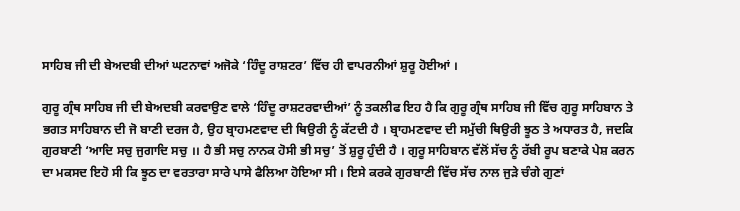ਸਾਹਿਬ ਜੀ ਦੀ ਬੇਅਦਬੀ ਦੀਆਂ ਘਟਨਾਵਾਂ ਅਜੋਕੇ ‘ਹਿੰਦੂ ਰਾਸ਼ਟਰ’ ਵਿੱਚ ਹੀ ਵਾਪਰਨੀਆਂ ਸ਼ੁਰੂ ਹੋਈਆਂ ।

ਗੁਰੂ ਗ੍ਰੰਥ ਸਾਹਿਬ ਜੀ ਦੀ ਬੇਅਦਬੀ ਕਰਵਾਉਣ ਵਾਲੇ ‘ਹਿੰਦੂ ਰਾਸ਼ਟਰਵਾਦੀਆਂ’ ਨੂੰ ਤਕਲੀਫ ਇਹ ਹੈ ਕਿ ਗੁਰੂ ਗ੍ਰੰਥ ਸਾਹਿਬ ਜੀ ਵਿੱਚ ਗੁਰੂ ਸਾਹਿਬਾਨ ਤੇ ਭਗਤ ਸਾਹਿਬਾਨ ਦੀ ਜੋ ਬਾਣੀ ਦਰਜ ਹੈ, ਉਹ ਬ੍ਰਾਹਮਣਵਾਦ ਦੀ ਥਿਉਰੀ ਨੂੰ ਕੱਟਦੀ ਹੈ । ਬ੍ਰਾਹਮਣਵਾਦ ਦੀ ਸਮੁੱਚੀ ਥਿਉਰੀ ਝੂਠ ਤੇ ਅਧਾਰਤ ਹੈ, ਜਦਕਿ ਗੁਰਬਾਣੀ ‘ਆਦਿ ਸਚੁ ਜੁਗਾਦਿ ਸਚੁ ।। ਹੈ ਭੀ ਸਚੁ ਨਾਨਕ ਹੋਸੀ ਭੀ ਸਚੁ’ ਤੋਂ ਸ਼ੁਰੂ ਹੁੰਦੀ ਹੈ । ਗੁਰੂ ਸਾਹਿਬਾਨ ਵੱਲੋਂ ਸੱਚ ਨੂੰ ਰੱਬੀ ਰੂਪ ਬਣਾਕੇ ਪੇਸ਼ ਕਰਨ ਦਾ ਮਕਸਦ ਇਹੋ ਸੀ ਕਿ ਝੂਠ ਦਾ ਵਰਤਾਰਾ ਸਾਰੇ ਪਾਸੇ ਫੈਲਿਆ ਹੋਇਆ ਸੀ । ਇਸੇ ਕਰਕੇ ਗੁਰਬਾਣੀ ਵਿੱਚ ਸੱਚ ਨਾਲ ਜੁੜੇ ਚੰਗੇ ਗੁਣਾਂ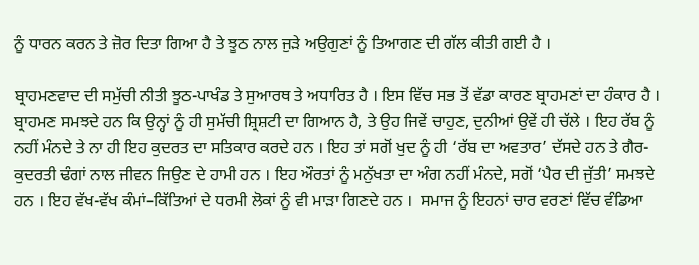ਨੂੰ ਧਾਰਨ ਕਰਨ ਤੇ ਜ਼ੋਰ ਦਿਤਾ ਗਿਆ ਹੈ ਤੇ ਝੂਠ ਨਾਲ ਜੁੜੇ ਅਉਗੁਣਾਂ ਨੂੰ ਤਿਆਗਣ ਦੀ ਗੱਲ ਕੀਤੀ ਗਈ ਹੈ ।

ਬ੍ਰਾਹਮਣਵਾਦ ਦੀ ਸਮੁੱਚੀ ਨੀਤੀ ਝੂਠ-ਪਾਖੰਡ ਤੇ ਸੁਆਰਥ ਤੇ ਅਧਾਰਿਤ ਹੈ । ਇਸ ਵਿੱਚ ਸਭ ਤੋਂ ਵੱਡਾ ਕਾਰਣ ਬ੍ਰਾਹਮਣਾਂ ਦਾ ਹੰਕਾਰ ਹੈ । ਬ੍ਰਾਹਮਣ ਸਮਝਦੇ ਹਨ ਕਿ ਉਨ੍ਹਾਂ ਨੂੰ ਹੀ ਸੁਮੱਚੀ ਸ਼੍ਰਿਸ਼ਟੀ ਦਾ ਗਿਆਨ ਹੈ, ਤੇ ਉਹ ਜਿਵੇਂ ਚਾਹੁਣ, ਦੁਨੀਆਂ ਉਵੇਂ ਹੀ ਚੱਲੇ । ਇਹ ਰੱਬ ਨੂੰ ਨਹੀਂ ਮੰਨਦੇ ਤੇ ਨਾ ਹੀ ਇਹ ਕੁਦਰਤ ਦਾ ਸਤਿਕਾਰ ਕਰਦੇ ਹਨ । ਇਹ ਤਾਂ ਸਗੋਂ ਖੁਦ ਨੂੰ ਹੀ ‘ਰੱਬ ਦਾ ਅਵਤਾਰ’ ਦੱਸਦੇ ਹਨ ਤੇ ਗੈਰ-ਕੁਦਰਤੀ ਢੰਗਾਂ ਨਾਲ ਜੀਵਨ ਜਿਉਣ ਦੇ ਹਾਮੀ ਹਨ । ਇਹ ਔਰਤਾਂ ਨੂੰ ਮਨੁੱਖਤਾ ਦਾ ਅੰਗ ਨਹੀਂ ਮੰਨਦੇ, ਸਗੋਂ ‘ਪੈਰ ਦੀ ਜੁੱਤੀ’ ਸਮਝਦੇ ਹਨ । ਇਹ ਵੱਖ-ਵੱਖ ਕੰਮਾਂ–ਕਿੱਤਿਆਂ ਦੇ ਧਰਮੀ ਲੋਕਾਂ ਨੂੰ ਵੀ ਮਾੜਾ ਗਿਣਦੇ ਹਨ ।  ਸਮਾਜ ਨੂੰ ਇਹਨਾਂ ਚਾਰ ਵਰਣਾਂ ਵਿੱਚ ਵੰਡਿਆ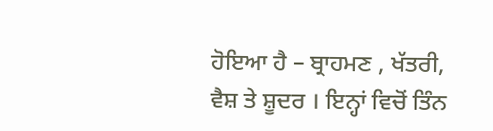ਹੋਇਆ ਹੈ – ਬ੍ਰਾਹਮਣ , ਖੱਤਰੀ, ਵੈਸ਼ ਤੇ ਸ਼ੂਦਰ । ਇਨ੍ਹਾਂ ਵਿਚੋਂ ਤਿੰਨ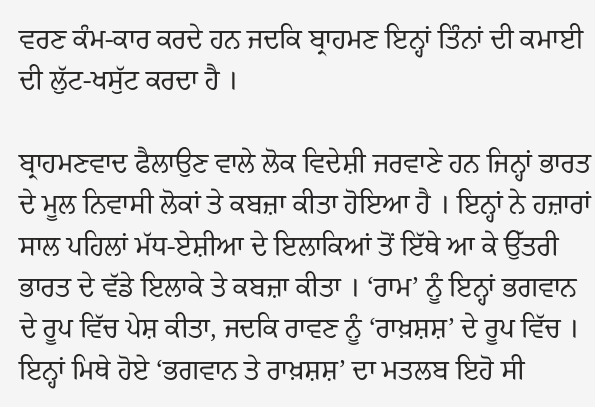ਵਰਣ ਕੰਮ-ਕਾਰ ਕਰਦੇ ਹਨ ਜਦਕਿ ਬ੍ਰਾਹਮਣ ਇਨ੍ਹਾਂ ਤਿੰਨਾਂ ਦੀ ਕਮਾਈ ਦੀ ਲੁੱਟ-ਖਸੁੱਟ ਕਰਦਾ ਹੈ ।

ਬ੍ਰਾਹਮਣਵਾਦ ਫੈਲਾਉਣ ਵਾਲੇ ਲੋਕ ਵਿਦੇਸ਼ੀ ਜਰਵਾਣੇ ਹਨ ਜਿਨ੍ਹਾਂ ਭਾਰਤ ਦੇ ਮੂਲ ਨਿਵਾਸੀ ਲੋਕਾਂ ਤੇ ਕਬਜ਼ਾ ਕੀਤਾ ਹੋਇਆ ਹੈ । ਇਨ੍ਹਾਂ ਨੇ ਹਜ਼ਾਰਾਂ ਸਾਲ ਪਹਿਲਾਂ ਮੱਧ-ਏਸ਼ੀਆ ਦੇ ਇਲਾਕਿਆਂ ਤੋਂ ਇੱਥੇ ਆ ਕੇ ਉੱਤਰੀ ਭਾਰਤ ਦੇ ਵੱਡੇ ਇਲਾਕੇ ਤੇ ਕਬਜ਼ਾ ਕੀਤਾ । ‘ਰਾਮ’ ਨੂੰ ਇਨ੍ਹਾਂ ਭਗਵਾਨ ਦੇ ਰੂਪ ਵਿੱਚ ਪੇਸ਼ ਕੀਤਾ, ਜਦਕਿ ਰਾਵਣ ਨੂੰ ‘ਰਾਖ਼ਸ਼ਸ਼’ ਦੇ ਰੂਪ ਵਿੱਚ । ਇਨ੍ਹਾਂ ਮਿਥੇ ਹੋਏ ‘ਭਗਵਾਨ ਤੇ ਰਾਖ਼ਸ਼ਸ਼’ ਦਾ ਮਤਲਬ ਇਹੋ ਸੀ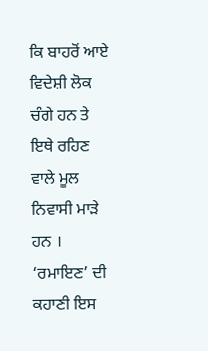ਕਿ ਬਾਹਰੋਂ ਆਏ ਵਿਦੇਸ਼ੀ ਲੋਕ ਚੰਗੇ ਹਨ ਤੇ ਇਥੇ ਰਹਿਣ ਵਾਲੇ ਮੂਲ ਨਿਵਾਸੀ ਮਾੜੇ ਹਨ । ‘ਰਮਾਇਣ’ ਦੀ ਕਹਾਣੀ ਇਸ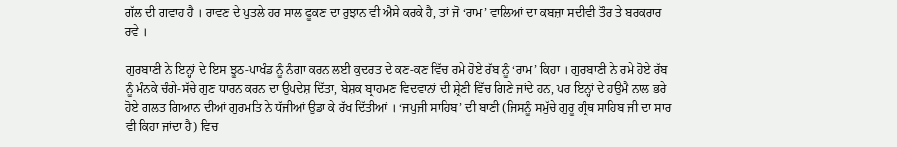ਗੱਲ ਦੀ ਗਵਾਹ ਹੈ । ਰਾਵਣ ਦੇ ਪੁਤਲੇ ਹਰ ਸਾਲ ਫੂਕਣ ਦਾ ਰੁਝਾਨ ਵੀ ਐਸੇ ਕਰਕੇ ਹੈ, ਤਾਂ ਜੋ ‘ਰਾਮ’ ਵਾਲਿਆਂ ਦਾ ਕਬਜ਼ਾ ਸਦੀਵੀ ਤੌਰ ਤੇ ਬਰਕਰਾਰ ਰਵੇ ।

ਗੁਰਬਾਣੀ ਨੇ ਇਨ੍ਹਾਂ ਦੇ ਇਸ ਝੂਠ-ਪਾਖੰਡ ਨੂੰ ਨੰਗਾ ਕਰਨ ਲਈ ਕੁਦਰਤ ਦੇ ਕਣ-ਕਣ ਵਿੱਚ ਰਮੇ ਹੋਏ ਰੱਬ ਨੂੰ ‘ਰਾਮ’ ਕਿਹਾ । ਗੁਰਬਾਣੀ ਨੇ ਰਮੇ ਹੋਏ ਰੱਬ ਨੂੰ ਮੰਨਕੇ ਚੰਗੇ-ਸੱਚੇ ਗੁਣ ਧਾਰਨ ਕਰਨ ਦਾ ਉਪਦੇਸ਼ ਦਿੱਤਾ, ਬੇਸ਼ਕ ਬ੍ਰਾਹਮਣ ਵਿਦਵਾਨਾਂ ਦੀ ਸ਼੍ਰੇਣੀ ਵਿੱਚ ਗਿਣੇ ਜਾਂਦੇ ਹਨ, ਪਰ ਇਨ੍ਹਾਂ ਦੇ ਹਉਮੈ ਨਾਲ ਭਰੇ ਹੋਏ ਗਲਤ ਗਿਆਨ ਦੀਆਂ ਗੁਰਮਤਿ ਨੇ ਧੱਜੀਆਂ ਉਡਾ ਕੇ ਰੱਖ ਦਿੱਤੀਆਂ । ‘ਜਪੁਜੀ ਸਾਹਿਬ’ ਦੀ ਬਾਣੀ (ਜਿਸਨੂੰ ਸਮੁੱਚੇ ਗੁਰੂ ਗ੍ਰੰਥ ਸਾਹਿਬ ਜੀ ਦਾ ਸਾਰ ਵੀ ਕਿਹਾ ਜਾਂਦਾ ਹੈ) ਵਿਚ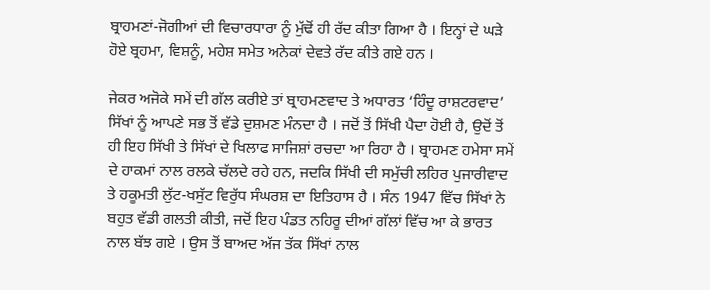ਬ੍ਰਾਹਮਣਾਂ-ਜੋਗੀਆਂ ਦੀ ਵਿਚਾਰਧਾਰਾ ਨੂੰ ਮੁੱਢੋਂ ਹੀ ਰੱਦ ਕੀਤਾ ਗਿਆ ਹੈ । ਇਨ੍ਹਾਂ ਦੇ ਘੜੇ ਹੋਏ ਬ੍ਰਹਮਾ, ਵਿਸ਼ਨੂੰ, ਮਹੇਸ਼ ਸਮੇਤ ਅਨੇਕਾਂ ਦੇਵਤੇ ਰੱਦ ਕੀਤੇ ਗਏ ਹਨ ।

ਜੇਕਰ ਅਜੋਕੇ ਸਮੇਂ ਦੀ ਗੱਲ ਕਰੀਏ ਤਾਂ ਬ੍ਰਾਹਮਣਵਾਦ ਤੇ ਅਧਾਰਤ ‘ਹਿੰਦੂ ਰਾਸ਼ਟਰਵਾਦ’ ਸਿੱਖਾਂ ਨੂੰ ਆਪਣੇ ਸਭ ਤੋਂ ਵੱਡੇ ਦੁਸ਼ਮਣ ਮੰਨਦਾ ਹੈ । ਜਦੋਂ ਤੋਂ ਸਿੱਖੀ ਪੈਦਾ ਹੋਈ ਹੈ, ਉਦੋਂ ਤੋਂ ਹੀ ਇਹ ਸਿੱਖੀ ਤੇ ਸਿੱਖਾਂ ਦੇ ਖਿਲਾਫ ਸਾਜਿਸ਼ਾਂ ਰਚਦਾ ਆ ਰਿਹਾ ਹੈ । ਬ੍ਰਾਹਮਣ ਹਮੇਸਾ ਸਮੇਂ  ਦੇ ਹਾਕਮਾਂ ਨਾਲ ਰਲਕੇ ਚੱਲਦੇ ਰਹੇ ਹਨ, ਜਦਕਿ ਸਿੱਖੀ ਦੀ ਸਮੁੱਚੀ ਲਹਿਰ ਪੁਜਾਰੀਵਾਦ ਤੇ ਹਕੂਮਤੀ ਲੁੱਟ-ਖਸੁੱਟ ਵਿਰੁੱਧ ਸੰਘਰਸ਼ ਦਾ ਇਤਿਹਾਸ ਹੈ । ਸੰਨ 1947 ਵਿੱਚ ਸਿੱਖਾਂ ਨੇ ਬਹੁਤ ਵੱਡੀ ਗਲਤੀ ਕੀਤੀ, ਜਦੋਂ ਇਹ ਪੰਡਤ ਨਹਿਰੂ ਦੀਆਂ ਗੱਲਾਂ ਵਿੱਚ ਆ ਕੇ ਭਾਰਤ ਨਾਲ ਬੱਝ ਗਏ । ਉਸ ਤੋਂ ਬਾਅਦ ਅੱਜ ਤੱਕ ਸਿੱਖਾਂ ਨਾਲ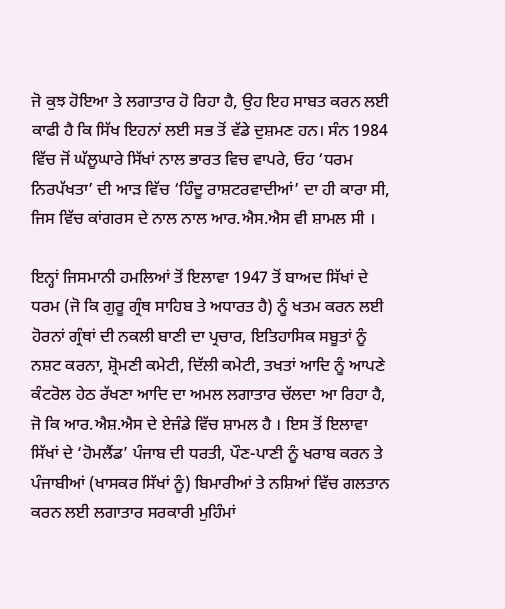ਜੋ ਕੁਝ ਹੋਇਆ ਤੇ ਲਗਾਤਾਰ ਹੋ ਰਿਹਾ ਹੈ, ਉਹ ਇਹ ਸਾਬਤ ਕਰਨ ਲਈ ਕਾਫੀ ਹੈ ਕਿ ਸਿੱਖ ਇਹਨਾਂ ਲਈ ਸਭ ਤੋਂ ਵੱਡੇ ਦੁਸ਼ਮਣ ਹਨ। ਸੰਨ 1984 ਵਿੱਚ ਜੋਂ ਘੱਲੂਘਾਰੇ ਸਿੱਖਾਂ ਨਾਲ ਭਾਰਤ ਵਿਚ ਵਾਪਰੇ, ਓਹ ‘ਧਰਮ ਨਿਰਪੱਖਤਾ’ ਦੀ ਆੜ ਵਿੱਚ ‘ਹਿੰਦੂ ਰਾਸ਼ਟਰਵਾਦੀਆਂ’ ਦਾ ਹੀ ਕਾਰਾ ਸੀ, ਜਿਸ ਵਿੱਚ ਕਾਂਗਰਸ ਦੇ ਨਾਲ ਨਾਲ ਆਰ.ਐਸ.ਐਸ ਵੀ ਸ਼ਾਮਲ ਸੀ ।

ਇਨ੍ਹਾਂ ਜਿਸਮਾਨੀ ਹਮਲਿਆਂ ਤੋਂ ਇਲਾਵਾ 1947 ਤੋਂ ਬਾਅਦ ਸਿੱਖਾਂ ਦੇ ਧਰਮ (ਜੋ ਕਿ ਗੁਰੂ ਗ੍ਰੰਥ ਸਾਹਿਬ ਤੇ ਅਧਾਰਤ ਹੈ) ਨੂੰ ਖਤਮ ਕਰਨ ਲਈ ਹੋਰਨਾਂ ਗ੍ਰੰਥਾਂ ਦੀ ਨਕਲੀ ਬਾਣੀ ਦਾ ਪ੍ਰਚਾਰ, ਇਤਿਹਾਸਿਕ ਸਬੂਤਾਂ ਨੂੰ ਨਸ਼ਟ ਕਰਨਾ, ਸ਼੍ਰੋਮਣੀ ਕਮੇਟੀ, ਦਿੱਲੀ ਕਮੇਟੀ, ਤਖਤਾਂ ਆਦਿ ਨੂੰ ਆਪਣੇ ਕੰਟਰੋਲ ਹੇਠ ਰੱਖਣਾ ਆਦਿ ਦਾ ਅਮਲ ਲਗਾਤਾਰ ਚੱਲਦਾ ਆ ਰਿਹਾ ਹੈ, ਜੋ ਕਿ ਆਰ.ਐਸ਼.ਐਸ ਦੇ ਏਜੰਡੇ ਵਿੱਚ ਸ਼ਾਮਲ ਹੈ । ਇਸ ਤੋਂ ਇਲਾਵਾ ਸਿੱਖਾਂ ਦੇ ‘ਹੋਮਲੈਂਡ’ ਪੰਜਾਬ ਦੀ ਧਰਤੀ, ਪੌਣ-ਪਾਣੀ ਨੂੰ ਖਰਾਬ ਕਰਨ ਤੇ ਪੰਜਾਬੀਆਂ (ਖਾਸਕਰ ਸਿੱਖਾਂ ਨੂੰ) ਬਿਮਾਰੀਆਂ ਤੇ ਨਸ਼ਿਆਂ ਵਿੱਚ ਗਲਤਾਨ ਕਰਨ ਲਈ ਲਗਾਤਾਰ ਸਰਕਾਰੀ ਮੁਹਿੰਮਾਂ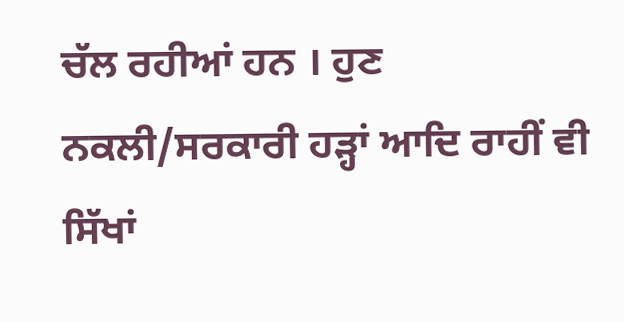ਚੱਲ ਰਹੀਆਂ ਹਨ । ਹੁਣ ਨਕਲੀ/ਸਰਕਾਰੀ ਹੜ੍ਹਾਂ ਆਦਿ ਰਾਹੀਂ ਵੀ ਸਿੱਖਾਂ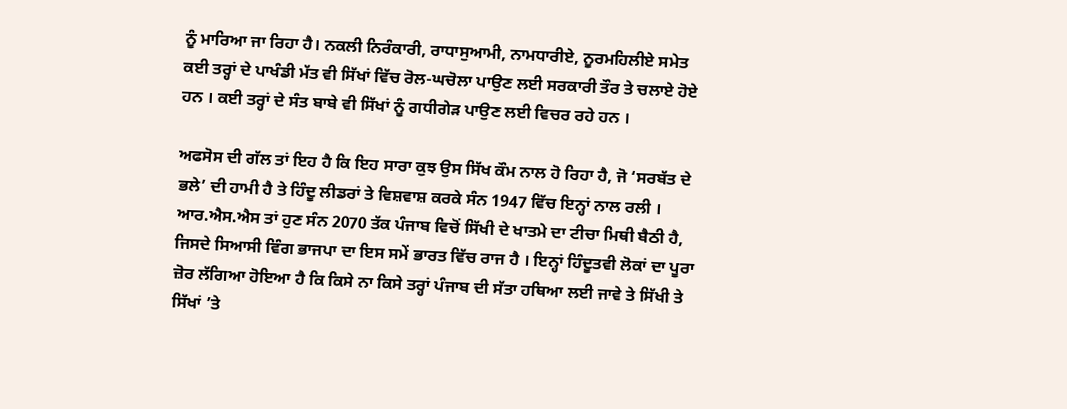ਨੂੰ ਮਾਰਿਆ ਜਾ ਰਿਹਾ ਹੈ। ਨਕਲੀ ਨਿਰੰਕਾਰੀ, ਰਾਧਾਸੁਆਮੀ, ਨਾਮਧਾਰੀਏ, ਨੂਰਮਹਿਲੀਏ ਸਮੇਤ ਕਈ ਤਰ੍ਹਾਂ ਦੇ ਪਾਖੰਡੀ ਮੱਤ ਵੀ ਸਿੱਖਾਂ ਵਿੱਚ ਰੋਲ-ਘਚੋਲਾ ਪਾਉਣ ਲਈ ਸਰਕਾਰੀ ਤੌਰ ਤੇ ਚਲਾਏ ਹੋਏ ਹਨ । ਕਈ ਤਰ੍ਹਾਂ ਦੇ ਸੰਤ ਬਾਬੇ ਵੀ ਸਿੱਖਾਂ ਨੂੰ ਗਧੀਗੇੜ ਪਾਉਣ ਲਈ ਵਿਚਰ ਰਹੇ ਹਨ ।

ਅਫਸੋਸ ਦੀ ਗੱਲ ਤਾਂ ਇਹ ਹੈ ਕਿ ਇਹ ਸਾਰਾ ਕੁਝ ਉਸ ਸਿੱਖ ਕੌਮ ਨਾਲ ਹੋ ਰਿਹਾ ਹੈ, ਜੋ ‘ਸਰਬੱਤ ਦੇ ਭਲੇ’ ਦੀ ਹਾਮੀ ਹੈ ਤੇ ਹਿੰਦੂ ਲੀਡਰਾਂ ਤੇ ਵਿਸ਼ਵਾਸ਼ ਕਰਕੇ ਸੰਨ 1947 ਵਿੱਚ ਇਨ੍ਹਾਂ ਨਾਲ ਰਲੀ । ਆਰ.ਐਸ.ਐਸ ਤਾਂ ਹੁਣ ਸੰਨ 2070 ਤੱਕ ਪੰਜਾਬ ਵਿਚੋਂ ਸਿੱਖੀ ਦੇ ਖਾਤਮੇ ਦਾ ਟੀਚਾ ਮਿਥੀ ਬੈਠੀ ਹੈ, ਜਿਸਦੇ ਸਿਆਸੀ ਵਿੰਗ ਭਾਜਪਾ ਦਾ ਇਸ ਸਮੇਂ ਭਾਰਤ ਵਿੱਚ ਰਾਜ ਹੈ । ਇਨ੍ਹਾਂ ਹਿੰਦੂਤਵੀ ਲੋਕਾਂ ਦਾ ਪੂਰਾ ਜ਼ੋਰ ਲੱਗਿਆ ਹੋਇਆ ਹੈ ਕਿ ਕਿਸੇ ਨਾ ਕਿਸੇ ਤਰ੍ਹਾਂ ਪੰਜਾਬ ਦੀ ਸੱਤਾ ਹਥਿਆ ਲਈ ਜਾਵੇ ਤੇ ਸਿੱਖੀ ਤੇ ਸਿੱਖਾਂ ’ਤੇ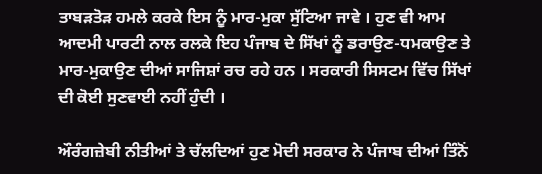ਤਾਬੜਤੋੜ ਹਮਲੇ ਕਰਕੇ ਇਸ ਨੂੰ ਮਾਰ-ਮੁਕਾ ਸੁੱਟਿਆ ਜਾਵੇ । ਹੁਣ ਵੀ ਆਮ ਆਦਮੀ ਪਾਰਟੀ ਨਾਲ ਰਲਕੇ ਇਹ ਪੰਜਾਬ ਦੇ ਸਿੱਖਾਂ ਨੂੰ ਡਰਾਉਣ-ਧਮਕਾਉਣ ਤੇ ਮਾਰ-ਮੁਕਾਉਣ ਦੀਆਂ ਸਾਜਿਸ਼ਾਂ ਰਚ ਰਹੇ ਹਨ । ਸਰਕਾਰੀ ਸਿਸਟਮ ਵਿੱਚ ਸਿੱਖਾਂ ਦੀ ਕੋਈ ਸੁਣਵਾਈ ਨਹੀਂ ਹੁੰਦੀ ।

ਔਰੰਗਜ਼ੇਬੀ ਨੀਤੀਆਂ ਤੇ ਚੱਲਦਿਆਂ ਹੁਣ ਮੋਦੀ ਸਰਕਾਰ ਨੇ ਪੰਜਾਬ ਦੀਆਂ ਤਿੰਨੋਂ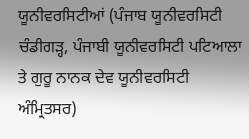ਯੂਨੀਵਰਸਿਟੀਆਂ (ਪੰਜਾਬ ਯੂਨੀਵਰਸਿਟੀ ਚੰਡੀਗੜ੍ਹ, ਪੰਜਾਬੀ ਯੂਨੀਵਰਸਿਟੀ ਪਟਿਆਲਾ ਤੇ ਗੁਰੂ ਨਾਨਕ ਦੇਵ ਯੂਨੀਵਰਸਿਟੀ ਅੰਮ੍ਰਿਤਸਰ)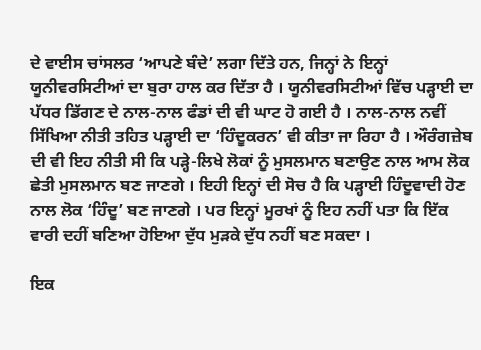ਦੇ ਵਾਈਸ ਚਾਂਸਲਰ ‘ਆਪਣੇ ਬੰਦੇ’ ਲਗਾ ਦਿੱਤੇ ਹਨ, ਜਿਨ੍ਹਾਂ ਨੇ ਇਨ੍ਹਾਂ ਯੂਨੀਵਰਸਿਟੀਆਂ ਦਾ ਬੁਰਾ ਹਾਲ ਕਰ ਦਿੱਤਾ ਹੈ । ਯੂਨੀਵਰਸਿਟੀਆਂ ਵਿੱਚ ਪੜ੍ਹਾਈ ਦਾ ਪੱਧਰ ਡਿੱਗਣ ਦੇ ਨਾਲ-ਨਾਲ ਫੰਡਾਂ ਦੀ ਵੀ ਘਾਟ ਹੋ ਗਈ ਹੈ । ਨਾਲ-ਨਾਲ ਨਵੀਂ ਸਿੱਖਿਆ ਨੀਤੀ ਤਹਿਤ ਪੜ੍ਹਾਈ ਦਾ ‘ਹਿੰਦੂਕਰਨ’ ਵੀ ਕੀਤਾ ਜਾ ਰਿਹਾ ਹੈ । ਔਰੰਗਜ਼ੇਬ ਦੀ ਵੀ ਇਹ ਨੀਤੀ ਸੀ ਕਿ ਪੜ੍ਹੇ-ਲਿਖੇ ਲੋਕਾਂ ਨੂੰ ਮੁਸਲਮਾਨ ਬਣਾਉਣ ਨਾਲ ਆਮ ਲੋਕ ਛੇਤੀ ਮੁਸਲਮਾਨ ਬਣ ਜਾਣਗੇ । ਇਹੀ ਇਨ੍ਹਾਂ ਦੀ ਸੋਚ ਹੈ ਕਿ ਪੜ੍ਹਾਈ ਹਿੰਦੂਵਾਦੀ ਹੋਣ ਨਾਲ ਲੋਕ ‘ਹਿੰਦੂ’ ਬਣ ਜਾਣਗੇ । ਪਰ ਇਨ੍ਹਾਂ ਮੂਰਖਾਂ ਨੂੰ ਇਹ ਨਹੀਂ ਪਤਾ ਕਿ ਇੱਕ ਵਾਰੀ ਦਹੀਂ ਬਣਿਆ ਹੋਇਆ ਦੁੱਧ ਮੁੜਕੇ ਦੁੱਧ ਨਹੀਂ ਬਣ ਸਕਦਾ ।

ਇਕ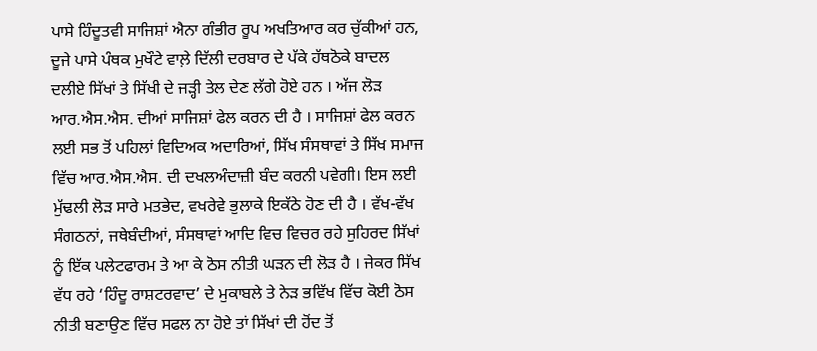ਪਾਸੇ ਹਿੰਦੂਤਵੀ ਸਾਜਿਸ਼ਾਂ ਐਨਾ ਗੰਭੀਰ ਰੂਪ ਅਖਤਿਆਰ ਕਰ ਚੁੱਕੀਆਂ ਹਨ, ਦੂਜੇ ਪਾਸੇ ਪੰਥਕ ਮੁਖੌਟੇ ਵਾਲ਼ੇ ਦਿੱਲੀ ਦਰਬਾਰ ਦੇ ਪੱਕੇ ਹੱਥਠੋਕੇ ਬਾਦਲ ਦਲੀਏ ਸਿੱਖਾਂ ਤੇ ਸਿੱਖੀ ਦੇ ਜੜ੍ਹੀ ਤੇਲ ਦੇਣ ਲੱਗੇ ਹੋਏ ਹਨ । ਅੱਜ ਲੋੜ ਆਰ.ਐਸ.ਐਸ. ਦੀਆਂ ਸਾਜਿਸ਼ਾਂ ਫੇਲ ਕਰਨ ਦੀ ਹੈ । ਸਾਜਿਸ਼ਾਂ ਫੇਲ ਕਰਨ ਲਈ ਸਭ ਤੋਂ ਪਹਿਲਾਂ ਵਿਦਿਅਕ ਅਦਾਰਿਆਂ, ਸਿੱਖ ਸੰਸਥਾਵਾਂ ਤੇ ਸਿੱਖ ਸਮਾਜ ਵਿੱਚ ਆਰ.ਐਸ.ਐਸ. ਦੀ ਦਖਲਅੰਦਾਜ਼ੀ ਬੰਦ ਕਰਨੀ ਪਵੇਗੀ। ਇਸ ਲਈ ਮੁੱਢਲੀ ਲੋੜ ਸਾਰੇ ਮਤਭੇਦ, ਵਖਰੇਵੇ ਭੁਲਾਕੇ ਇਕੱਠੇ ਹੋਣ ਦੀ ਹੈ । ਵੱਖ-ਵੱਖ ਸੰਗਠਨਾਂ, ਜਥੇਬੰਦੀਆਂ, ਸੰਸਥਾਵਾਂ ਆਦਿ ਵਿਚ ਵਿਚਰ ਰਹੇ ਸੁਹਿਰਦ ਸਿੱਖਾਂ ਨੂੰ ਇੱਕ ਪਲੇਟਫਾਰਮ ਤੇ ਆ ਕੇ ਠੋਸ ਨੀਤੀ ਘੜਨ ਦੀ ਲੋੜ ਹੈ । ਜੇਕਰ ਸਿੱਖ ਵੱਧ ਰਹੇ ‘ਹਿੰਦੂ ਰਾਸ਼ਟਰਵਾਦ’ ਦੇ ਮੁਕਾਬਲੇ ਤੇ ਨੇੜ ਭਵਿੱਖ ਵਿੱਚ ਕੋਈ ਠੋਸ ਨੀਤੀ ਬਣਾਉਣ ਵਿੱਚ ਸਫਲ ਨਾ ਹੋਏ ਤਾਂ ਸਿੱਖਾਂ ਦੀ ਹੋਂਦ ਤੋਂ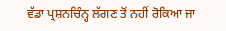ਵੱਡਾ ਪ੍ਰਸ਼ਨਚਿੰਨ੍ਹ ਲੱਗਣ ਤੋਂ ਨਹੀਂ ਰੋਕਿਆ ਜਾ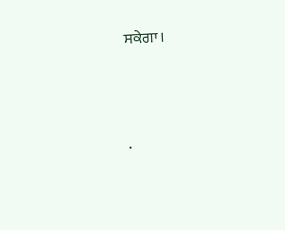ਸਕੇਗਾ।





.